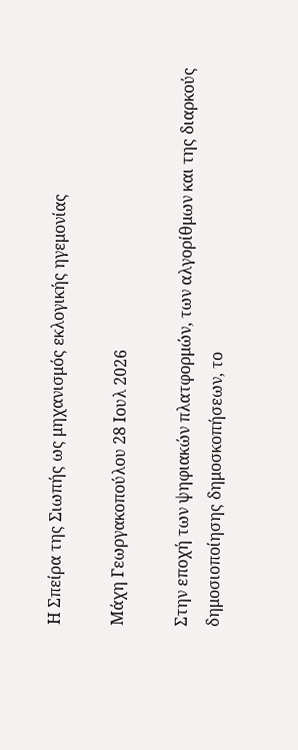Η Σπείρα της Σιωπής ως μηχανισμός εκλογικής ηγεμονίας

Μάχη Γεωργακοπούλου 28 Ιουλ 2026

Στην εποχή των ψηφιακών πλατφορμών, των αλγορίθμων και της διαρκούς δημοσιοποίησης δημοσκοπήσεων, το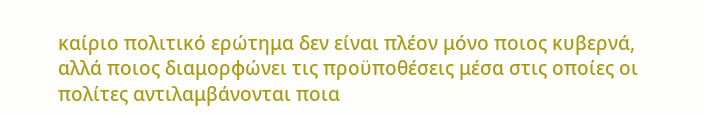καίριο πολιτικό ερώτημα δεν είναι πλέον μόνο ποιος κυβερνά, αλλά ποιος διαμορφώνει τις προϋποθέσεις μέσα στις οποίες οι πολίτες αντιλαμβάνονται ποια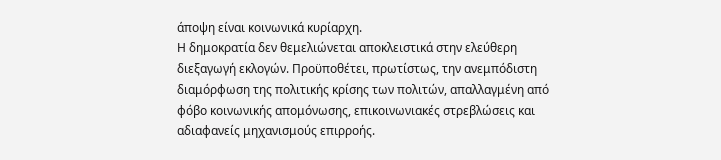άποψη είναι κοινωνικά κυρίαρχη.
Η δημοκρατία δεν θεμελιώνεται αποκλειστικά στην ελεύθερη διεξαγωγή εκλογών. Προϋποθέτει, πρωτίστως, την ανεμπόδιστη διαμόρφωση της πολιτικής κρίσης των πολιτών, απαλλαγμένη από φόβο κοινωνικής απομόνωσης, επικοινωνιακές στρεβλώσεις και αδιαφανείς μηχανισμούς επιρροής.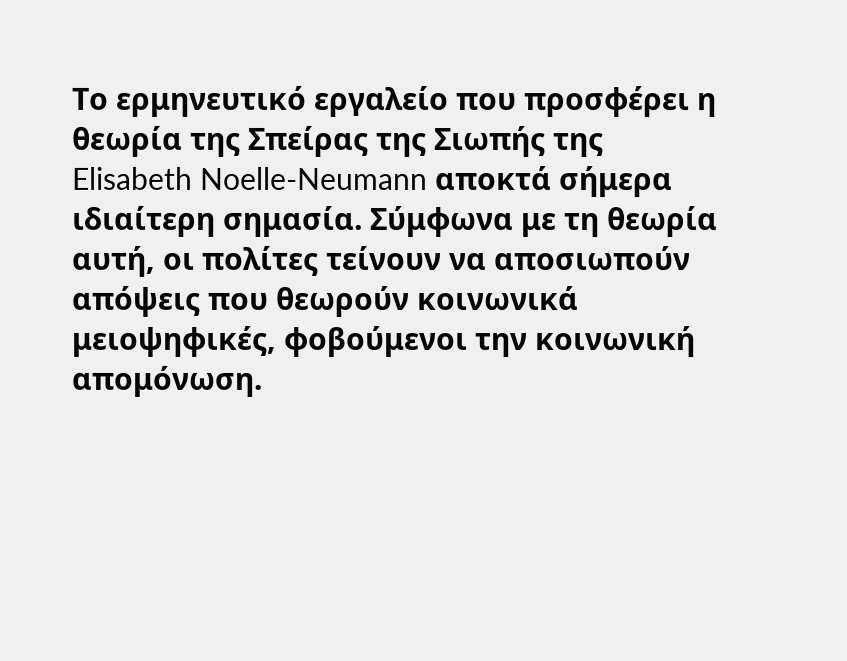Το ερμηνευτικό εργαλείο που προσφέρει η θεωρία της Σπείρας της Σιωπής της Elisabeth Noelle-Neumann αποκτά σήμερα ιδιαίτερη σημασία. Σύμφωνα με τη θεωρία αυτή, οι πολίτες τείνουν να αποσιωπούν απόψεις που θεωρούν κοινωνικά μειοψηφικές, φοβούμενοι την κοινωνική απομόνωση.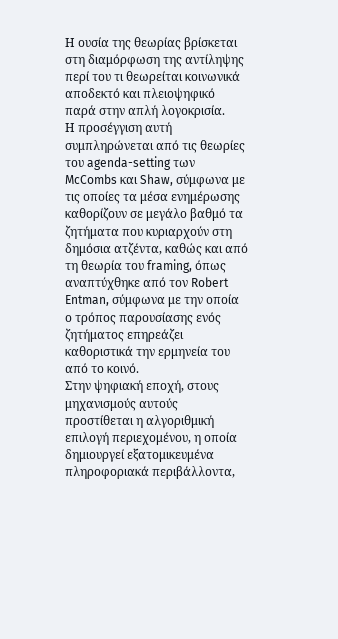Η ουσία της θεωρίας βρίσκεται στη διαμόρφωση της αντίληψης περί του τι θεωρείται κοινωνικά αποδεκτό και πλειοψηφικό παρά στην απλή λογοκρισία.
Η προσέγγιση αυτή συμπληρώνεται από τις θεωρίες του agenda-setting των McCombs και Shaw, σύμφωνα με τις οποίες τα μέσα ενημέρωσης καθορίζουν σε μεγάλο βαθμό τα ζητήματα που κυριαρχούν στη δημόσια ατζέντα, καθώς και από τη θεωρία του framing, όπως αναπτύχθηκε από τον Robert Entman, σύμφωνα με την οποία ο τρόπος παρουσίασης ενός ζητήματος επηρεάζει καθοριστικά την ερμηνεία του από το κοινό.
Στην ψηφιακή εποχή, στους μηχανισμούς αυτούς προστίθεται η αλγοριθμική επιλογή περιεχομένου, η οποία δημιουργεί εξατομικευμένα πληροφοριακά περιβάλλοντα,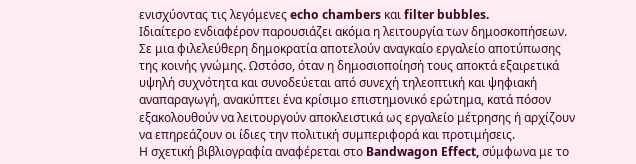ενισχύοντας τις λεγόμενες echo chambers και filter bubbles.
Ιδιαίτερο ενδιαφέρον παρουσιάζει ακόμα η λειτουργία των δημοσκοπήσεων. Σε μια φιλελεύθερη δημοκρατία αποτελούν αναγκαίο εργαλείο αποτύπωσης της κοινής γνώμης. Ωστόσο, όταν η δημοσιοποίησή τους αποκτά εξαιρετικά υψηλή συχνότητα και συνοδεύεται από συνεχή τηλεοπτική και ψηφιακή αναπαραγωγή, ανακύπτει ένα κρίσιμο επιστημονικό ερώτημα, κατά πόσον εξακολουθούν να λειτουργούν αποκλειστικά ως εργαλείο μέτρησης ή αρχίζουν να επηρεάζουν οι ίδιες την πολιτική συμπεριφορά και προτιμήσεις.
Η σχετική βιβλιογραφία αναφέρεται στο Bandwagon Effect, σύμφωνα με το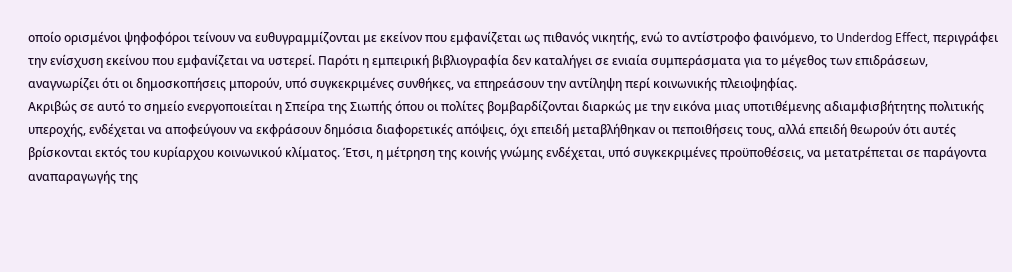οποίο ορισμένοι ψηφοφόροι τείνουν να ευθυγραμμίζονται με εκείνον που εμφανίζεται ως πιθανός νικητής, ενώ το αντίστροφο φαινόμενο, το Underdog Effect, περιγράφει την ενίσχυση εκείνου που εμφανίζεται να υστερεί. Παρότι η εμπειρική βιβλιογραφία δεν καταλήγει σε ενιαία συμπεράσματα για το μέγεθος των επιδράσεων, αναγνωρίζει ότι οι δημοσκοπήσεις μπορούν, υπό συγκεκριμένες συνθήκες, να επηρεάσουν την αντίληψη περί κοινωνικής πλειοψηφίας.
Ακριβώς σε αυτό το σημείο ενεργοποιείται η Σπείρα της Σιωπής όπου οι πολίτες βομβαρδίζονται διαρκώς με την εικόνα μιας υποτιθέμενης αδιαμφισβήτητης πολιτικής υπεροχής, ενδέχεται να αποφεύγουν να εκφράσουν δημόσια διαφορετικές απόψεις, όχι επειδή μεταβλήθηκαν οι πεποιθήσεις τους, αλλά επειδή θεωρούν ότι αυτές βρίσκονται εκτός του κυρίαρχου κοινωνικού κλίματος. Έτσι, η μέτρηση της κοινής γνώμης ενδέχεται, υπό συγκεκριμένες προϋποθέσεις, να μετατρέπεται σε παράγοντα αναπαραγωγής της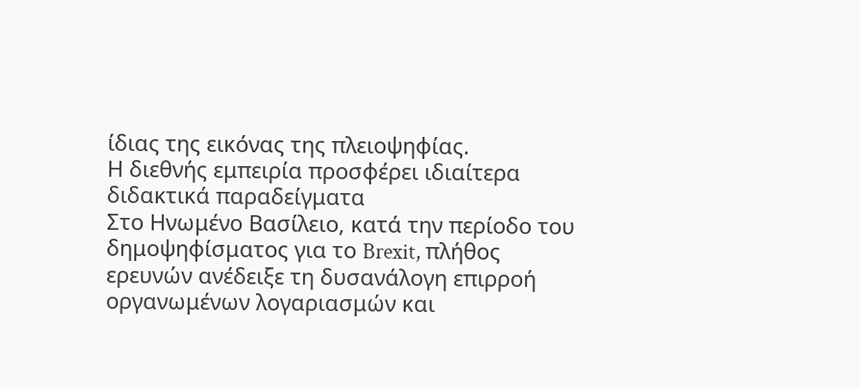ίδιας της εικόνας της πλειοψηφίας.
Η διεθνής εμπειρία προσφέρει ιδιαίτερα διδακτικά παραδείγματα
Στο Ηνωμένο Βασίλειο, κατά την περίοδο του δημοψηφίσματος για το Brexit, πλήθος ερευνών ανέδειξε τη δυσανάλογη επιρροή οργανωμένων λογαριασμών και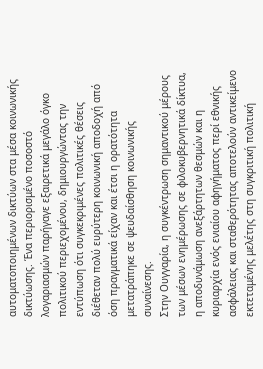αυτοματοποιημένων δικτύων στα μέσα κοινωνικής δικτύωσης. Ένα περιορισμένο ποσοστό λογαριασμών παρήγαγε εξαιρετικά μεγάλο όγκο πολιτικού περιεχομένου, δημιουργώντας την εντύπωση ότι συγκεκριμένες πολιτικές θέσεις διέθεταν πολύ ευρύτερη κοινωνική αποδοχή από όση πραγματικά είχαν και έτσι η ορατότητα μετατράπηκε σε ψευδαίσθηση κοινωνικής συναίνεσης.
Στην Ουγγαρία, η συγκέντρωση σημαντικού μέρους των μέσων ενημέρωσης σε φιλοκυβερνητικά δίκτυα, η αποδυνάμωση ανεξάρτητων θεσμών και η κυριαρχία ενός ενιαίου αφηγήματος περί εθνικής ασφάλειας και σταθερότητας αποτελούν αντικείμενο εκτεταμένης μελέτης στη συγκριτική πολιτική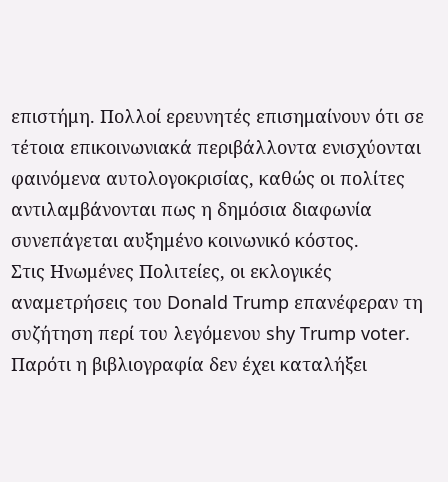επιστήμη. Πολλοί ερευνητές επισημαίνουν ότι σε τέτοια επικοινωνιακά περιβάλλοντα ενισχύονται φαινόμενα αυτολογοκρισίας, καθώς οι πολίτες αντιλαμβάνονται πως η δημόσια διαφωνία συνεπάγεται αυξημένο κοινωνικό κόστος.
Στις Ηνωμένες Πολιτείες, οι εκλογικές αναμετρήσεις του Donald Trump επανέφεραν τη συζήτηση περί του λεγόμενου shy Trump voter. Παρότι η βιβλιογραφία δεν έχει καταλήξει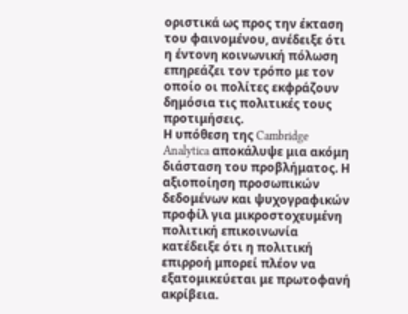οριστικά ως προς την έκταση του φαινομένου, ανέδειξε ότι η έντονη κοινωνική πόλωση επηρεάζει τον τρόπο με τον οποίο οι πολίτες εκφράζουν δημόσια τις πολιτικές τους προτιμήσεις.
Η υπόθεση της Cambridge Analytica αποκάλυψε μια ακόμη διάσταση του προβλήματος. Η αξιοποίηση προσωπικών δεδομένων και ψυχογραφικών προφίλ για μικροστοχευμένη πολιτική επικοινωνία κατέδειξε ότι η πολιτική επιρροή μπορεί πλέον να εξατομικεύεται με πρωτοφανή ακρίβεια.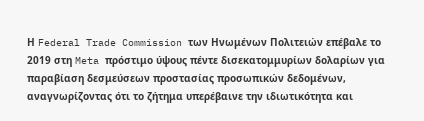Η Federal Trade Commission των Ηνωμένων Πολιτειών επέβαλε το 2019 στη Meta πρόστιμο ύψους πέντε δισεκατομμυρίων δολαρίων για παραβίαση δεσμεύσεων προστασίας προσωπικών δεδομένων, αναγνωρίζοντας ότι το ζήτημα υπερέβαινε την ιδιωτικότητα και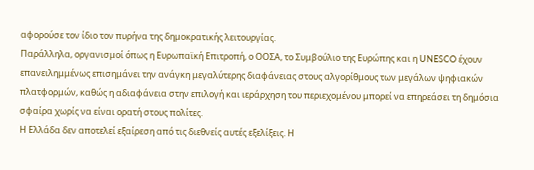αφορούσε τον ίδιο τον πυρήνα της δημοκρατικής λειτουργίας.
Παράλληλα, οργανισμοί όπως η Ευρωπαϊκή Επιτροπή, ο ΟΟΣΑ, το Συμβούλιο της Ευρώπης και η UNESCO έχουν επανειλημμένως επισημάνει την ανάγκη μεγαλύτερης διαφάνειας στους αλγορίθμους των μεγάλων ψηφιακών πλατφορμών, καθώς η αδιαφάνεια στην επιλογή και ιεράρχηση του περιεχομένου μπορεί να επηρεάσει τη δημόσια σφαίρα χωρίς να είναι ορατή στους πολίτες.
Η Ελλάδα δεν αποτελεί εξαίρεση από τις διεθνείς αυτές εξελίξεις. Η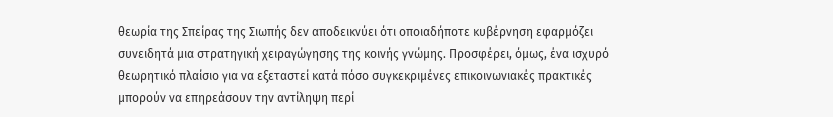θεωρία της Σπείρας της Σιωπής δεν αποδεικνύει ότι οποιαδήποτε κυβέρνηση εφαρμόζει συνειδητά μια στρατηγική χειραγώγησης της κοινής γνώμης. Προσφέρει, όμως, ένα ισχυρό θεωρητικό πλαίσιο για να εξεταστεί κατά πόσο συγκεκριμένες επικοινωνιακές πρακτικές μπορούν να επηρεάσουν την αντίληψη περί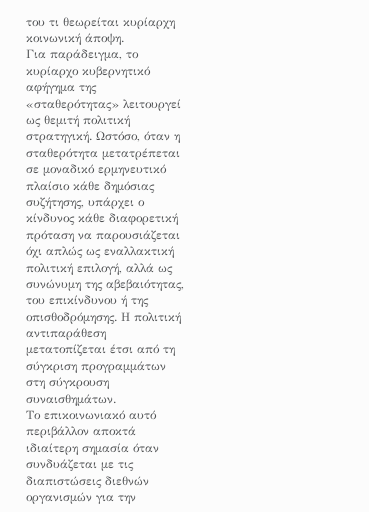του τι θεωρείται κυρίαρχη κοινωνική άποψη.
Για παράδειγμα, το κυρίαρχο κυβερνητικό αφήγημα της «σταθερότητας» λειτουργεί ως θεμιτή πολιτική στρατηγική. Ωστόσο, όταν η σταθερότητα μετατρέπεται σε μοναδικό ερμηνευτικό πλαίσιο κάθε δημόσιας συζήτησης, υπάρχει ο κίνδυνος κάθε διαφορετική πρόταση να παρουσιάζεται όχι απλώς ως εναλλακτική πολιτική επιλογή, αλλά ως συνώνυμη της αβεβαιότητας, του επικίνδυνου ή της οπισθοδρόμησης. Η πολιτική αντιπαράθεση μετατοπίζεται έτσι από τη σύγκριση προγραμμάτων στη σύγκρουση συναισθημάτων.
Το επικοινωνιακό αυτό περιβάλλον αποκτά ιδιαίτερη σημασία όταν συνδυάζεται με τις διαπιστώσεις διεθνών οργανισμών για την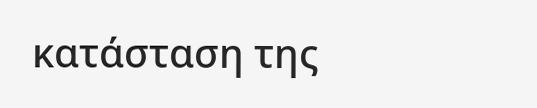κατάσταση της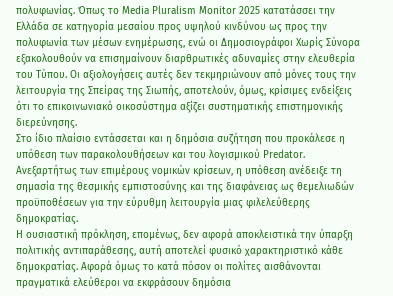πολυφωνίας. Όπως το Media Pluralism Monitor 2025 κατατάσσει την Ελλάδα σε κατηγορία μεσαίου προς υψηλού κινδύνου ως προς την πολυφωνία των μέσων ενημέρωσης, ενώ οι Δημοσιογράφοι Χωρίς Σύνορα εξακολουθούν να επισημαίνουν διαρθρωτικές αδυναμίες στην ελευθερία του Τύπου. Οι αξιολογήσεις αυτές δεν τεκμηριώνουν από μόνες τους την λειτουργία της Σπείρας της Σιωπής, αποτελούν, όμως, κρίσιμες ενδείξεις ότι το επικοινωνιακό οικοσύστημα αξίζει συστηματικής επιστημονικής διερεύνησης.
Στο ίδιο πλαίσιο εντάσσεται και η δημόσια συζήτηση που προκάλεσε η υπόθεση των παρακολουθήσεων και του λογισμικού Predator. Ανεξαρτήτως των επιμέρους νομικών κρίσεων, η υπόθεση ανέδειξε τη σημασία της θεσμικής εμπιστοσύνης και της διαφάνειας ως θεμελιωδών προϋποθέσεων για την εύρυθμη λειτουργία μιας φιλελεύθερης δημοκρατίας.
Η ουσιαστική πρόκληση, επομένως, δεν αφορά αποκλειστικά την ύπαρξη πολιτικής αντιπαράθεσης, αυτή αποτελεί φυσικό χαρακτηριστικό κάθε δημοκρατίας. Αφορά όμως το κατά πόσον οι πολίτες αισθάνονται πραγματικά ελεύθεροι να εκφράσουν δημόσια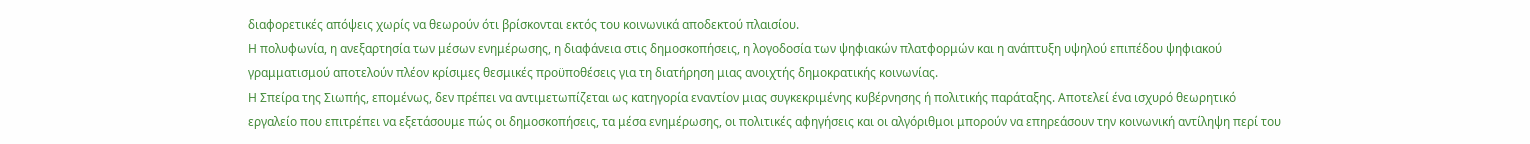διαφορετικές απόψεις χωρίς να θεωρούν ότι βρίσκονται εκτός του κοινωνικά αποδεκτού πλαισίου.
Η πολυφωνία, η ανεξαρτησία των μέσων ενημέρωσης, η διαφάνεια στις δημοσκοπήσεις, η λογοδοσία των ψηφιακών πλατφορμών και η ανάπτυξη υψηλού επιπέδου ψηφιακού γραμματισμού αποτελούν πλέον κρίσιμες θεσμικές προϋποθέσεις για τη διατήρηση μιας ανοιχτής δημοκρατικής κοινωνίας.
Η Σπείρα της Σιωπής, επομένως, δεν πρέπει να αντιμετωπίζεται ως κατηγορία εναντίον μιας συγκεκριμένης κυβέρνησης ή πολιτικής παράταξης. Αποτελεί ένα ισχυρό θεωρητικό εργαλείο που επιτρέπει να εξετάσουμε πώς οι δημοσκοπήσεις, τα μέσα ενημέρωσης, οι πολιτικές αφηγήσεις και οι αλγόριθμοι μπορούν να επηρεάσουν την κοινωνική αντίληψη περί του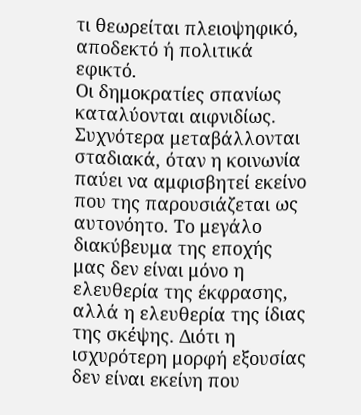τι θεωρείται πλειοψηφικό, αποδεκτό ή πολιτικά εφικτό.
Οι δημοκρατίες σπανίως καταλύονται αιφνιδίως. Συχνότερα μεταβάλλονται σταδιακά, όταν η κοινωνία παύει να αμφισβητεί εκείνο που της παρουσιάζεται ως αυτονόητο. Το μεγάλο διακύβευμα της εποχής μας δεν είναι μόνο η ελευθερία της έκφρασης, αλλά η ελευθερία της ίδιας της σκέψης. Διότι η ισχυρότερη μορφή εξουσίας δεν είναι εκείνη που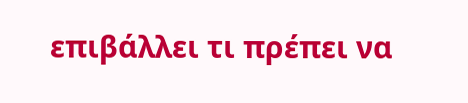επιβάλλει τι πρέπει να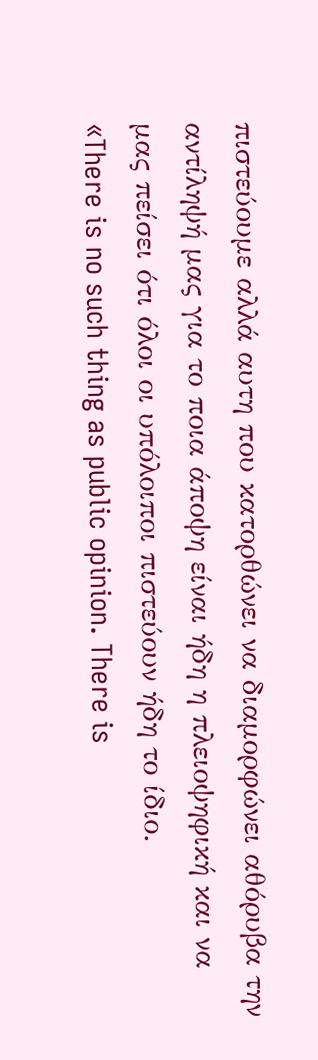πιστεύουμε αλλά αυτη που κατορθώνει να διαμορφώνει αθόρυβα την αντίληψή μας για το ποια άποψη είναι ήδη η πλειοψηφική και να μας πείσει ότι όλοι οι υπόλοιποι πιστεύουν ήδη το ίδιο.
«There is no such thing as public opinion. There is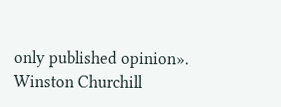only published opinion».
Winston Churchill